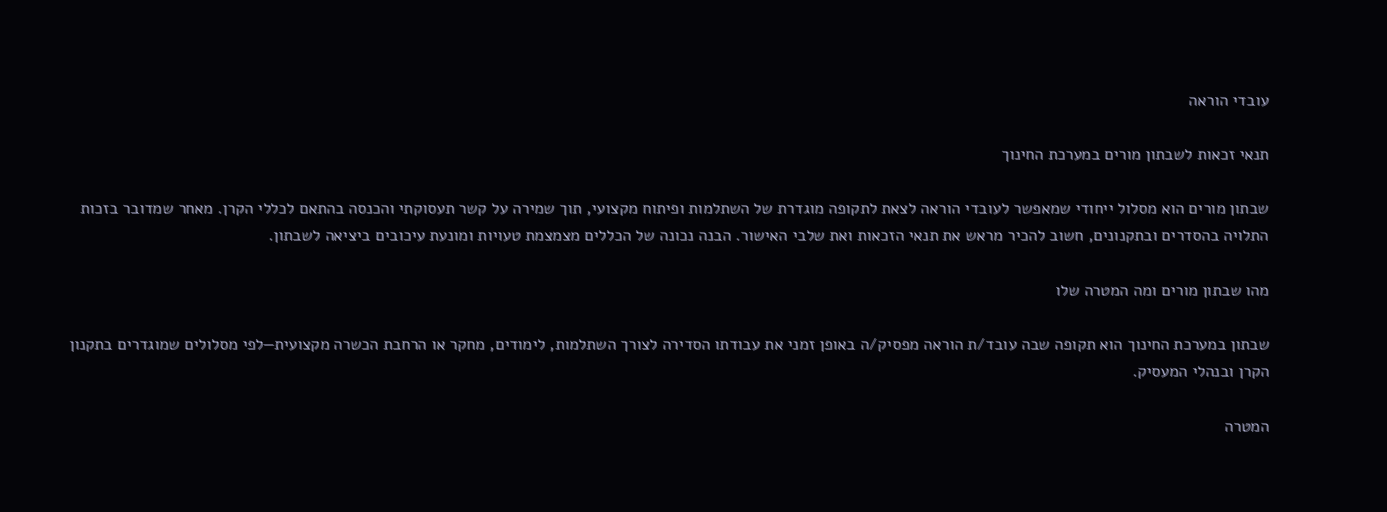עובדי הוראה

תנאי זכאות לשבתון מורים במערכת החינוך

שבתון מורים הוא מסלול ייחודי שמאפשר לעובדי הוראה לצאת לתקופה מוגדרת של השתלמות ופיתוח מקצועי, תוך שמירה על קשר תעסוקתי והכנסה בהתאם לכללי הקרן. מאחר שמדובר בזכות התלויה בהסדרים ובתקנונים, חשוב להכיר מראש את תנאי הזכאות ואת שלבי האישור. הבנה נכונה של הכללים מצמצמת טעויות ומונעת עיכובים ביציאה לשבתון.

מהו שבתון מורים ומה המטרה שלו

שבתון במערכת החינוך הוא תקופה שבה עובד/ת הוראה מפסיק/ה באופן זמני את עבודתו הסדירה לצורך השתלמות, לימודים, מחקר או הרחבת הכשרה מקצועית—לפי מסלולים שמוגדרים בתקנון הקרן ובנהלי המעסיק.

המטרה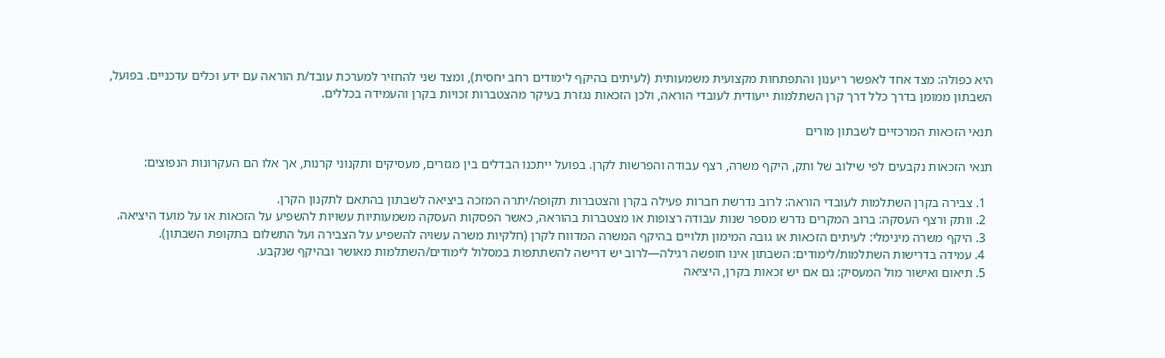היא כפולה: מצד אחד לאפשר ריענון והתפתחות מקצועית משמעותית (לעיתים בהיקף לימודים רחב יחסית), ומצד שני להחזיר למערכת עובד/ת הוראה עם ידע וכלים עדכניים. בפועל, השבתון ממומן בדרך כלל דרך קרן השתלמות ייעודית לעובדי הוראה, ולכן הזכאות נגזרת בעיקר מהצטברות זכויות בקרן והעמידה בכללים.

תנאי הזכאות המרכזיים לשבתון מורים

תנאי הזכאות נקבעים לפי שילוב של ותק, היקף משרה, רצף עבודה והפרשות לקרן. בפועל ייתכנו הבדלים בין מגזרים, מעסיקים ותקנוני קרנות, אך אלו הם העקרונות הנפוצים:

  1. צבירה בקרן השתלמות לעובדי הוראה: לרוב נדרשת חברות פעילה בקרן והצטברות תקופה/יתרה המזכה ביציאה לשבתון בהתאם לתקנון הקרן.
  2. וותק ורצף העסקה: ברוב המקרים נדרש מספר שנות עבודה רצופות או מצטברות בהוראה, כאשר הפסקות העסקה משמעותיות עשויות להשפיע על הזכאות או על מועד היציאה.
  3. היקף משרה מינימלי: לעיתים הזכאות או גובה המימון תלויים בהיקף המשרה המדווח לקרן (חלקיות משרה עשויה להשפיע על הצבירה ועל התשלום בתקופת השבתון).
  4. עמידה בדרישות השתלמות/לימודים: השבתון אינו חופשה רגילה—לרוב יש דרישה להשתתפות במסלול לימודים/השתלמות מאושר ובהיקף שנקבע.
  5. תיאום ואישור מול המעסיק: גם אם יש זכאות בקרן, היציאה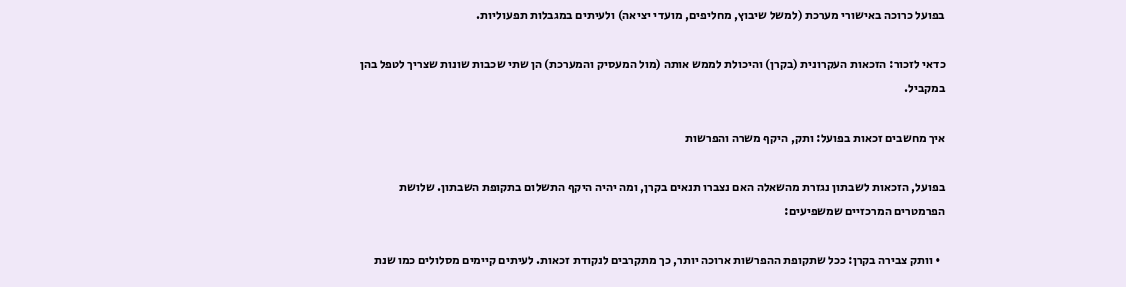בפועל כרוכה באישורי מערכת (למשל שיבוץ, מחליפים, מועדי יציאה) ולעיתים במגבלות תפעוליות.

כדאי לזכור: הזכאות העקרונית (בקרן) והיכולת לממש אותה (מול המעסיק והמערכת) הן שתי שכבות שונות שצריך לטפל בהן במקביל.

איך מחשבים זכאות בפועל: ותק, היקף משרה והפרשות

בפועל, הזכאות לשבתון נגזרת מהשאלה האם נצברו תנאים בקרן, ומה יהיה היקף התשלום בתקופת השבתון. שלושת הפרמטרים המרכזיים שמשפיעים:

  • וותק צבירה בקרן: ככל שתקופת ההפרשות ארוכה יותר, כך מתקרבים לנקודת זכאות. לעיתים קיימים מסלולים כמו שנת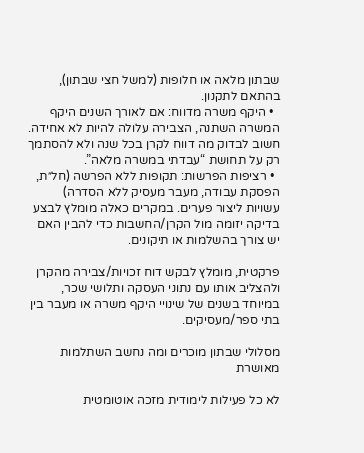שבתון מלאה או חלופות (למשל חצי שבתון), בהתאם לתקנון.
  • היקף משרה מדווח: אם לאורך השנים היקף המשרה השתנה, הצבירה עלולה להיות לא אחידה. חשוב לבדוק מה דווח לקרן בכל שנה ולא להסתמך רק על תחושת “עבדתי במשרה מלאה”.
  • רציפות הפרשות: תקופות ללא הפרשה (חל״ת, הפסקת עבודה, מעבר מעסיק ללא הסדרה) עשויות ליצור פערים. במקרים כאלה מומלץ לבצע בדיקה יזומה מול הקרן/החשבות כדי להבין האם יש צורך בהשלמות או תיקונים.

פרקטית, מומלץ לבקש דוח זכויות/צבירה מהקרן ולהצליב אותו עם נתוני העסקה ותלושי שכר, במיוחד בשנים של שינויי היקף משרה או מעבר בין בתי ספר/מעסיקים.

מסלולי שבתון מוכרים ומה נחשב השתלמות מאושרת

לא כל פעילות לימודית מזכה אוטומטית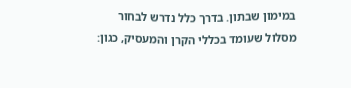במימון שבתון. בדרך כלל נדרש לבחור מסלול שעומד בכללי הקרן והמעסיק, כגון: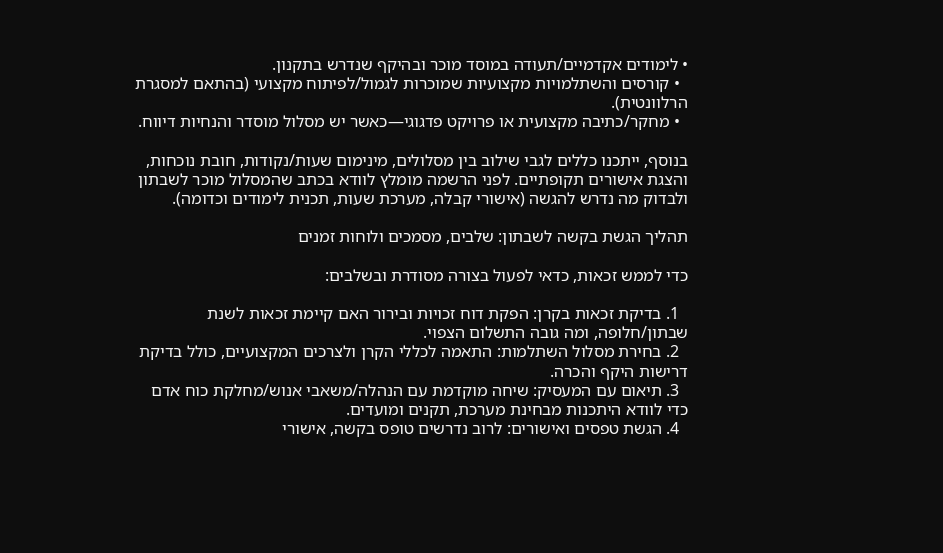• לימודים אקדמיים/תעודה במוסד מוכר ובהיקף שנדרש בתקנון.
  • קורסים והשתלמויות מקצועיות שמוכרות לגמול/לפיתוח מקצועי (בהתאם למסגרת הרלוונטית).
  • מחקר/כתיבה מקצועית או פרויקט פדגוגי—כאשר יש מסלול מוסדר והנחיות דיווח.

בנוסף, ייתכנו כללים לגבי שילוב בין מסלולים, מינימום שעות/נקודות, חובת נוכחות, והצגת אישורים תקופתיים. לפני הרשמה מומלץ לוודא בכתב שהמסלול מוכר לשבתון ולבדוק מה נדרש להגשה (אישורי קבלה, מערכת שעות, תכנית לימודים וכדומה).

תהליך הגשת בקשה לשבתון: שלבים, מסמכים ולוחות זמנים

כדי לממש זכאות, כדאי לפעול בצורה מסודרת ובשלבים:

  1. בדיקת זכאות בקרן: הפקת דוח זכויות ובירור האם קיימת זכאות לשנת שבתון/חלופה, ומה גובה התשלום הצפוי.
  2. בחירת מסלול השתלמות: התאמה לכללי הקרן ולצרכים המקצועיים, כולל בדיקת דרישות היקף והכרה.
  3. תיאום עם המעסיק: שיחה מוקדמת עם הנהלה/משאבי אנוש/מחלקת כוח אדם כדי לוודא היתכנות מבחינת מערכת, תקנים ומועדים.
  4. הגשת טפסים ואישורים: לרוב נדרשים טופס בקשה, אישורי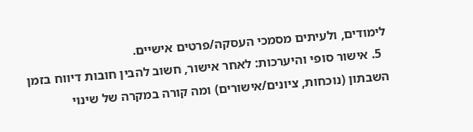לימודים, ולעיתים מסמכי העסקה/פרטים אישיים.
  5. אישור סופי והיערכות: לאחר אישור, חשוב להבין חובות דיווח בזמן השבתון (נוכחות, ציונים/אישורים) ומה קורה במקרה של שינוי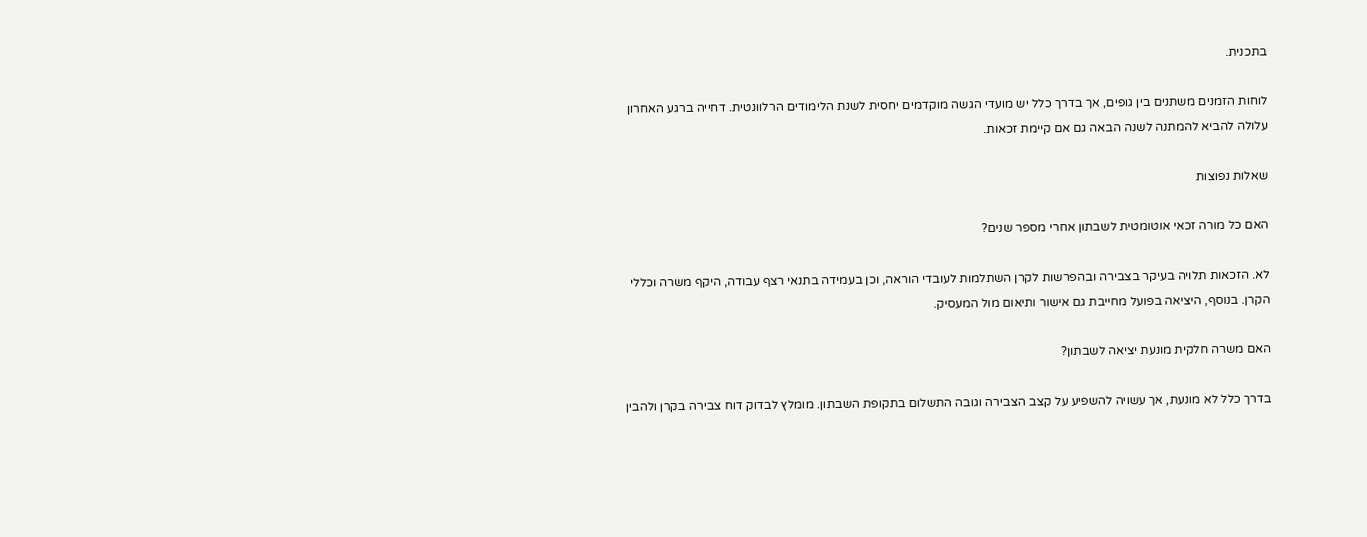בתכנית.

לוחות הזמנים משתנים בין גופים, אך בדרך כלל יש מועדי הגשה מוקדמים יחסית לשנת הלימודים הרלוונטית. דחייה ברגע האחרון עלולה להביא להמתנה לשנה הבאה גם אם קיימת זכאות.

שאלות נפוצות

האם כל מורה זכאי אוטומטית לשבתון אחרי מספר שנים?

לא. הזכאות תלויה בעיקר בצבירה ובהפרשות לקרן השתלמות לעובדי הוראה, וכן בעמידה בתנאי רצף עבודה, היקף משרה וכללי הקרן. בנוסף, היציאה בפועל מחייבת גם אישור ותיאום מול המעסיק.

האם משרה חלקית מונעת יציאה לשבתון?

בדרך כלל לא מונעת, אך עשויה להשפיע על קצב הצבירה וגובה התשלום בתקופת השבתון. מומלץ לבדוק דוח צבירה בקרן ולהבין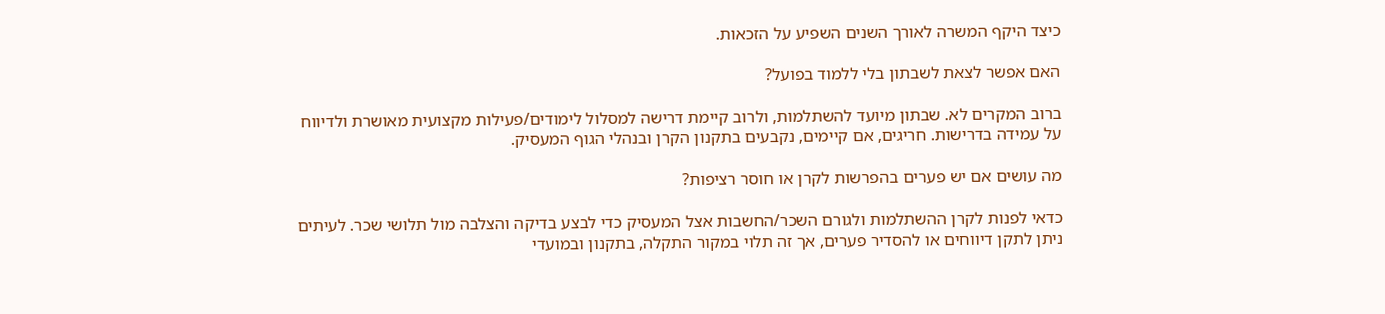כיצד היקף המשרה לאורך השנים השפיע על הזכאות.

האם אפשר לצאת לשבתון בלי ללמוד בפועל?

ברוב המקרים לא. שבתון מיועד להשתלמות, ולרוב קיימת דרישה למסלול לימודים/פעילות מקצועית מאושרת ולדיווח על עמידה בדרישות. חריגים, אם קיימים, נקבעים בתקנון הקרן ובנהלי הגוף המעסיק.

מה עושים אם יש פערים בהפרשות לקרן או חוסר רציפות?

כדאי לפנות לקרן ההשתלמות ולגורם השכר/החשבות אצל המעסיק כדי לבצע בדיקה והצלבה מול תלושי שכר. לעיתים ניתן לתקן דיווחים או להסדיר פערים, אך זה תלוי במקור התקלה, בתקנון ובמועדי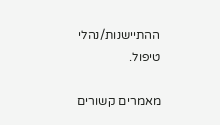ההתיישנות/נהלי טיפול.

מאמרים קשורים